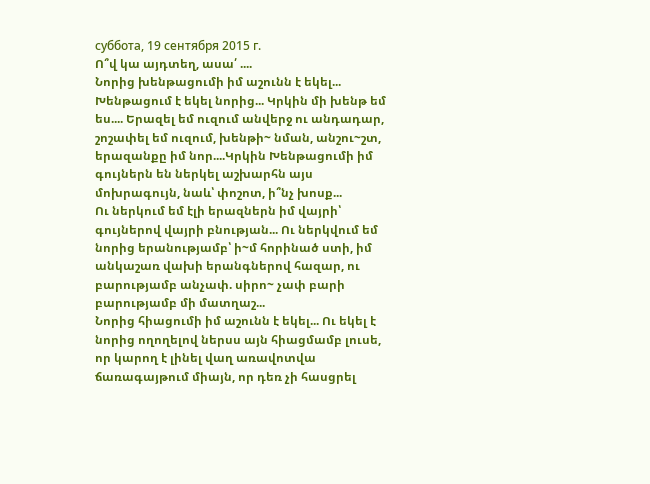суббота, 19 сентября 2015 г.
Ո՞վ կա այդտեղ, ասա՛ ....
Նորից խենթացումի իմ աշունն է եկել... Խենթացում է եկել նորից... Կրկին մի խենթ եմ ես.... Երազել եմ ուզում անվերջ ու անդադար, շոշափել եմ ուզում, խենթի~ նման, անշու~շտ, երազանքը իմ նոր....Կրկին Խենթացումի իմ գույներն են ներկել աշխարհն այս մոխրագույն, նաև՝ փոշոտ, ի՞նչ խոսք...
Ու ներկում եմ էլի երազներն իմ վայրի՝ գույներով վայրի բնության... Ու ներկվում եմ նորից երանությամբ՝ ի~մ հորինած ստի, իմ անկաշառ վախի երանգներով հազար, ու բարությամբ անչափ. սիրո~ չափ բարի բարությամբ մի մատղաշ...
Նորից հիացումի իմ աշունն է եկել... Ու եկել է նորից ողողելով ներսս այն հիացմամբ լուսե, որ կարող է լինել վաղ առավոտվա ճառագայթում միայն, որ դեռ չի հասցրել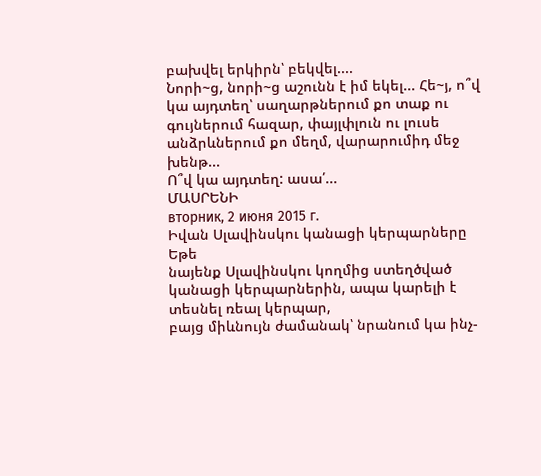բախվել երկիրն՝ բեկվել....
Նորի~ց, նորի~ց աշունն է իմ եկել... Հե~յ, ո՞վ կա այդտեղ՝ սաղարթներում քո տաք ու գույներում հազար, փայլփլուն ու լուսե անձրևներում քո մեղմ, վարարումիդ մեջ խենթ...
Ո՞վ կա այդտեղ: ասա՛...
ՄԱՍՐԵՆԻ
вторник, 2 июня 2015 г.
Իվան Սլավինսկու կանացի կերպարները
Եթե
նայենք Սլավինսկու կողմից ստեղծված կանացի կերպարներին, ապա կարելի է տեսնել ռեալ կերպար,
բայց միևնույն ժամանակ՝ նրանում կա ինչ-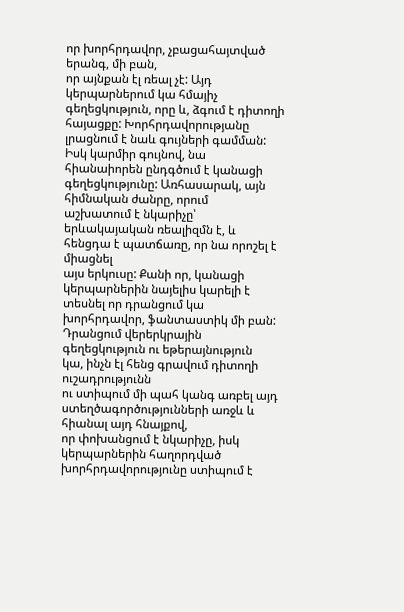որ խորհրդավոր, չբացահայտված երանգ, մի բան,
որ այնքան էլ ռեալ չէ: Այդ կերպարներում կա հմայիչ գեղեցկություն, որը և, ձգում է դիտողի
հայացքը: Խորհրդավորությանը լրացնում է նաև գույների գամման: Իսկ կարմիր գույնով, նա
հիանաիորեն ընդգծում է կանացի գեղեցկությունը: Առհասարակ, այն հիմնական ժանրը, որում
աշխատում է նկարիչը՝ երևակայական ռեալիզմն է, և հենցդա է պատճառը, որ նա որոշել է միացնել
այս երկուսը: Քանի որ, կանացի կերպարներին նայելիս կարելի է տեսնել որ դրանցում կա
խորհրդավոր, ֆանտաստիկ մի բան: Դրանցում վերերկրային գեղեցկություն ու եթերայնություն
կա, ինչն էլ հենց գրավում դիտողի ուշադրությունն
ու ստիպում մի պահ կանգ առբել այդ ստեղծագործությունների առջև և հիանալ այդ հնայքով,
որ փոխանցում է նկարիչը, իսկ կերպարներին հաղորդված խորհրդավորությունը ստիպում է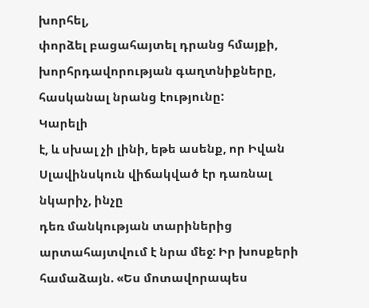խորհել,
փորձել բացահայտել դրանց հմայքի, խորհրդավորության գաղտնիքները, հասկանալ նրանց էությունը:
Կարելի
է, և սխալ չի լինի, եթե ասենք, որ Իվան Սլավինսկուն վիճակված էր դառնալ նկարիչ, ինչը
դեռ մանկության տարիներից արտահայտվում է նրա մեջ: Իր խոսքերի համաձայն. «Ես մոտավորապես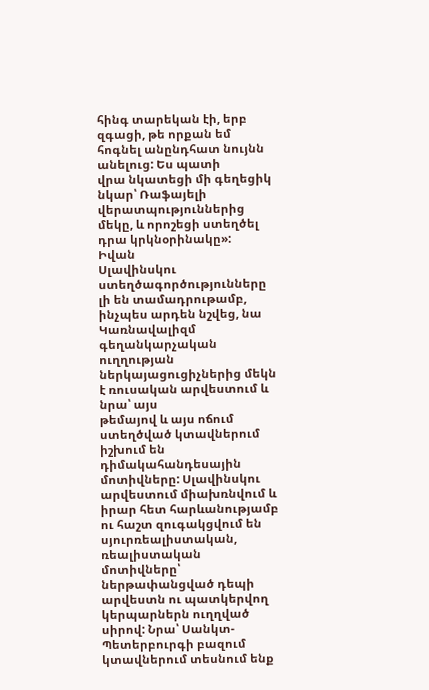հինգ տարեկան էի, երբ զգացի, թե որքան եմ հոգնել անընդհատ նույնն անելուց: Ես պատի
վրա նկատեցի մի գեղեցիկ նկար՝ Ռաֆայելի վերատպություններից մեկը, և որոշեցի ստեղծել
դրա կրկնօրինակը»:
Իվան
Սլավինսկու ստեղծագործությունները լի են տամադրութամբ, ինչպես արդեն նշվեց, նա Կառնավալիզմ
գեղանկարչական ուղղության ներկայացուցիչներից մեկն է ռուսական արվեստում և նրա՝ այս
թեմայով և այս ոճում ստեղծված կտավներում իշխում են դիմակահանդեսային մոտիվները: Սլավինսկու
արվեստում միախռնվում և իրար հետ հարևանությամբ ու հաշտ զուգակցվում են սյուրռեալիստական,
ռեալիստական մոտիվները՝ ներթափանցված դեպի արվեստն ու պատկերվող կերպարներն ուղղված
սիրով: Նրա՝ Սանկտ-Պետերբուրգի բազում կտավներում տեսնում ենք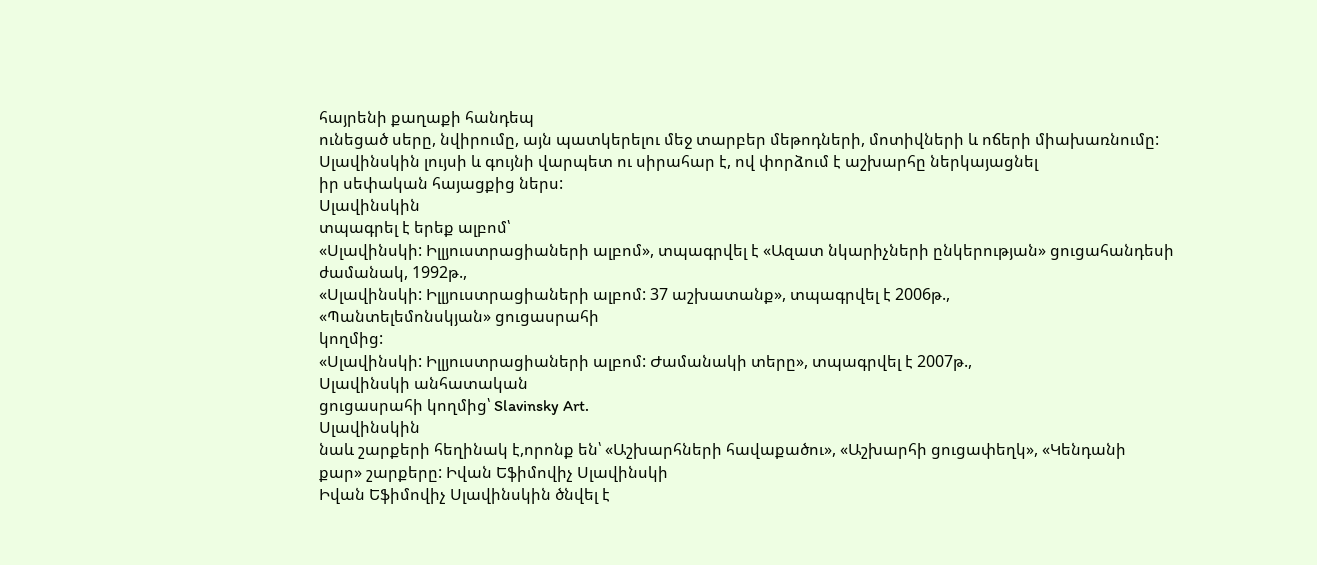հայրենի քաղաքի հանդեպ
ունեցած սերը, նվիրումը, այն պատկերելու մեջ տարբեր մեթոդների, մոտիվների և ոճերի միախառնումը:
Սլավինսկին լույսի և գույնի վարպետ ու սիրահար է, ով փորձում է աշխարհը ներկայացնել
իր սեփական հայացքից ներս:
Սլավինսկին
տպագրել է երեք ալբոմ՝
«Սլավինսկի: Իլլյուստրացիաների ալբոմ», տպագրվել է «Ազատ նկարիչների ընկերության» ցուցահանդեսի
ժամանակ, 1992թ.,
«Սլավինսկի: Իլլյուստրացիաների ալբոմ: 37 աշխատանք», տպագրվել է 2006թ.,
«Պանտելեմոնսկյան» ցուցասրահի
կողմից:
«Սլավինսկի: Իլլյուստրացիաների ալբոմ: Ժամանակի տերը», տպագրվել է 2007թ.,
Սլավինսկի անհատական
ցուցասրահի կողմից՝ Slavinsky Art.
Սլավինսկին
նաև շարքերի հեղինակ է,որոնք են՝ «Աշխարհների հավաքածու», «Աշխարհի ցուցափեղկ», «Կենդանի
քար» շարքերը: Իվան Եֆիմովիչ Սլավինսկի
Իվան Եֆիմովիչ Սլավինսկին ծնվել է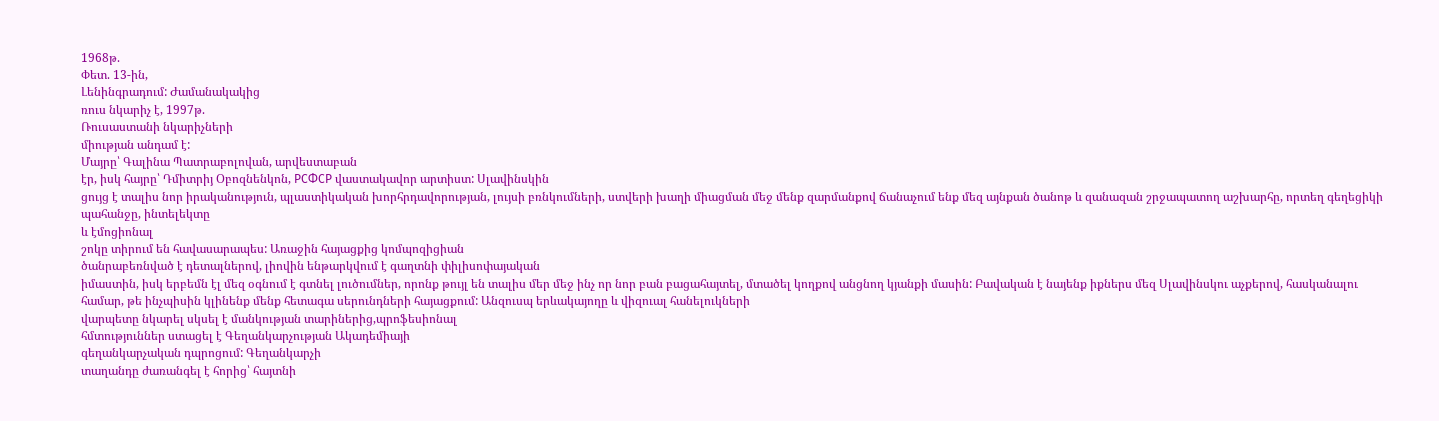1968թ.
Փետ. 13-ին,
Լենինգրադում: Ժամանակակից
ռուս նկարիչ է, 1997թ.
Ռուսաստանի նկարիչների
միության անդամ է:
Մայրը՝ Գալինա Պատրաբոլովան, արվեստաբան
էր, իսկ հայրը՝ Դմիտրիյ Օբոզնենկոն, РСФСР վաստակավոր արտիստ: Սլավինսկին
ցույց է տալիս նոր իրականություն, պլաստիկական խորհրդավորության, լույսի բռնկումների, ստվերի խաղի միացման մեջ մենք զարմանքով ճանաչում ենք մեզ այնքան ծանոթ և զանազան շրջապատող աշխարհը, որտեղ գեղեցիկի պահանջը, ինտելեկտը
և էմոցիոնալ
շոկը տիրում են հավասարապես: Առաջին հայացքից կոմպոզիցիան
ծանրաբեռնված է դետալներով, լիովին ենթարկվում է գաղտնի փիլիսոփայական
իմաստին, իսկ երբեմն էլ մեզ օգնում է գտնել լուծումներ, որոնք թույլ են տալիս մեր մեջ ինչ որ նոր բան բացահայտել, մտածել կողքով անցնող կյանքի մասին: Բավական է նայենք իքներս մեզ Սլավինսկու աչքերով, հասկանալու
համար, թե ինչպիսին կլինենք մենք հետագա սերունդների հայացքում: Անզուսպ երևակայողը և վիզուալ հանելուկների
վարպետը նկարել սկսել է մանկության տարիներից,պրոֆեսիոնալ
հմտություններ ստացել է Գեղանկարչության Ակադեմիայի
գեղանկարչական դպրոցում: Գեղանկարչի
տաղանդը ժառանգել է հորից՝ հայտնի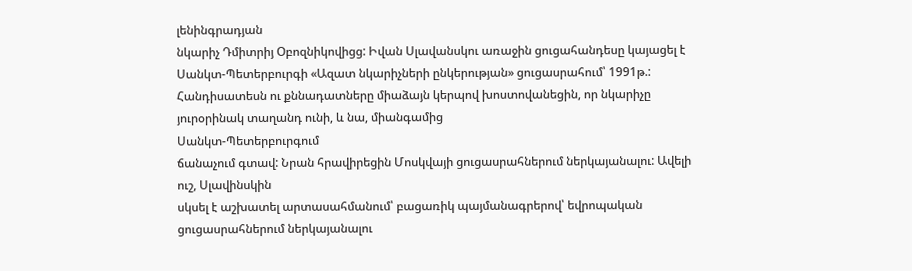լենինգրադյան
նկարիչ Դմիտրիյ Օբոզնիկովիցց: Իվան Սլավանսկու առաջին ցուցահանդեսը կայացել է Սանկտ-Պետերբուրգի «Ազատ նկարիչների ընկերության» ցուցասրահում՝ 1991թ.:
Հանդիսատեսն ու քննադատները միաձայն կերպով խոստովանեցին, որ նկարիչը յուրօրինակ տաղանդ ունի, և նա, միանգամից
Սանկտ-Պետերբուրգում
ճանաչում գտավ: Նրան հրավիրեցին Մոսկվայի ցուցասրահներում ներկայանալու: Ավելի ուշ, Սլավինսկին
սկսել է աշխատել արտասահմանում՝ բացառիկ պայմանագրերով՝ եվրոպական
ցուցասրահներում ներկայանալու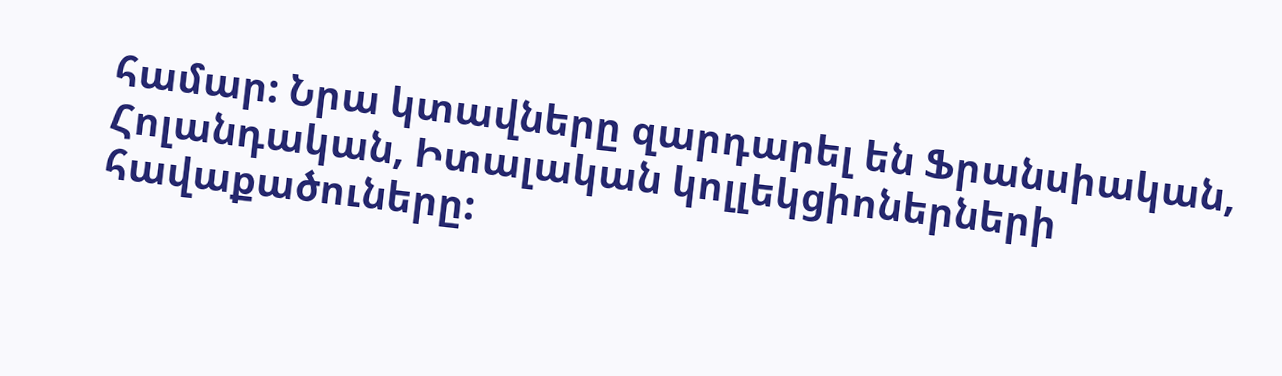համար: Նրա կտավները զարդարել են Ֆրանսիական, Հոլանդական, Իտալական կոլլեկցիոներների հավաքածուները: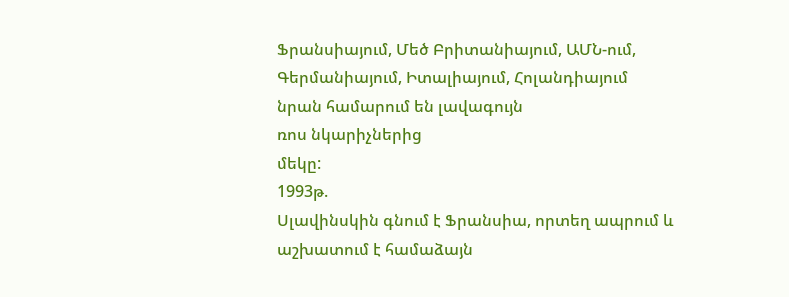Ֆրանսիայում, Մեծ Բրիտանիայում, ԱՄՆ-ում, Գերմանիայում, Իտալիայում, Հոլանդիայում
նրան համարում են լավագույն
ռոս նկարիչներից
մեկը:
1993թ.
Սլավինսկին գնում է Ֆրանսիա, որտեղ ապրում և աշխատում է համաձայն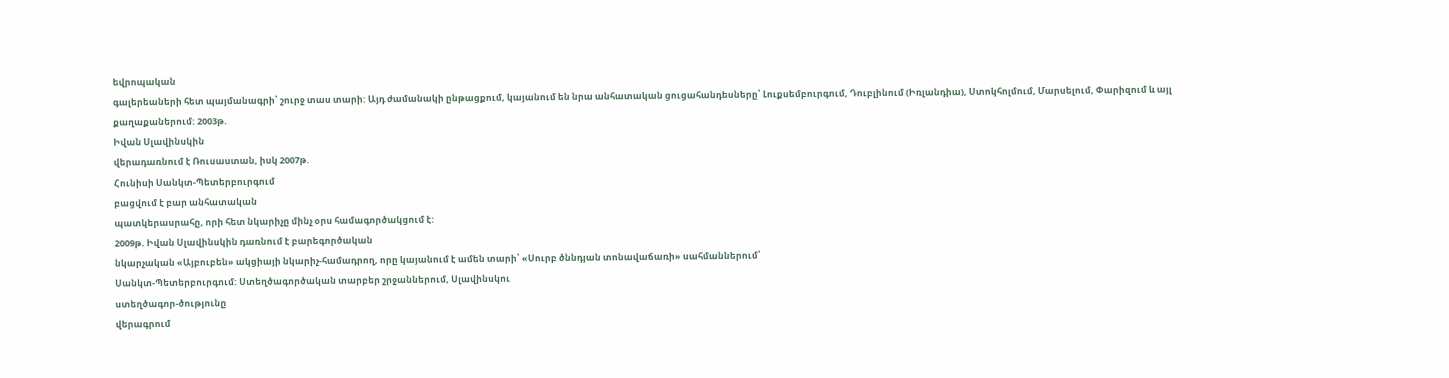եվրոպական
գալերեաների հետ պայմանագրի՝ շուրջ տաս տարի: Այդ ժամանակի ընթացքում, կայանում են նրա անհատական ցուցահանդեսները՝ Լուքսեմբուրգում, Դուբլինում (Իռլանդիա), Ստոկհոլմում, Մարսելում, Փարիզում և այլ քաղաքաներում: 2003թ.
Իվան Սլավինսկին
վերադառնում է Ռուսաստան, իսկ 2007թ.
Հունիսի Սանկտ-Պետերբուրգում
բացվում է բար անհատական
պատկերասրահը, որի հետ նկարիչը մինչ օրս համագործակցում է:
2009թ. Իվան Սլավինսկին դառնում է բարեգործական
նկարչական «Այբուբեն» ակցիայի նկարիչ-համադրող, որը կայանում է ամեն տարի՝ «Սուրբ ծննդյան տոնավաճառի» սահմաններում՝
Սանկտ-Պետերբուրգում: Ստեղծագործական տարբեր շրջաններում, Սլավինսկու
ստեղծագոր-ծությունը
վերագրում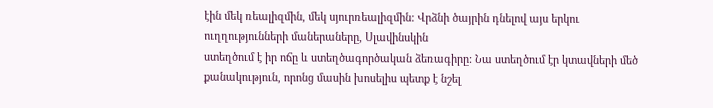էին մեկ ռեալիզմին, մեկ սյուրռեալիզմին: Վրձնի ծայրին դնելով այս երկու ուղղությունների մաներաները, Սլավինսկին
ստեղծում է իր ոճը և ստեղծագործական ձեռագիրը: Նա ստեղծում էր կտավների մեծ քանակություն, որոնց մասին խոսելիս պետք է նշել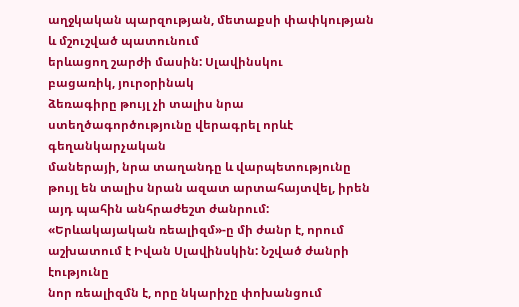աղջկական պարզության, մետաքսի փափկության և մշուշված պատունում
երևացող շարժի մասին: Սլավինսկու
բացառիկ, յուրօրինակ
ձեռագիրը թույլ չի տալիս նրա ստեղծագործությունը վերագրել որևէ գեղանկարչական
մաներայի, նրա տաղանդը և վարպետությունը թույլ են տալիս նրան ազատ արտահայտվել, իրեն այդ պահին անհրաժեշտ ժանրում:
«Երևակայական ռեալիզմ»-ը մի ժանր է, որում աշխատում է Իվան Սլավինսկին: Նշված ժանրի էությունը
նոր ռեալիզմն է, որը նկարիչը փոխանցում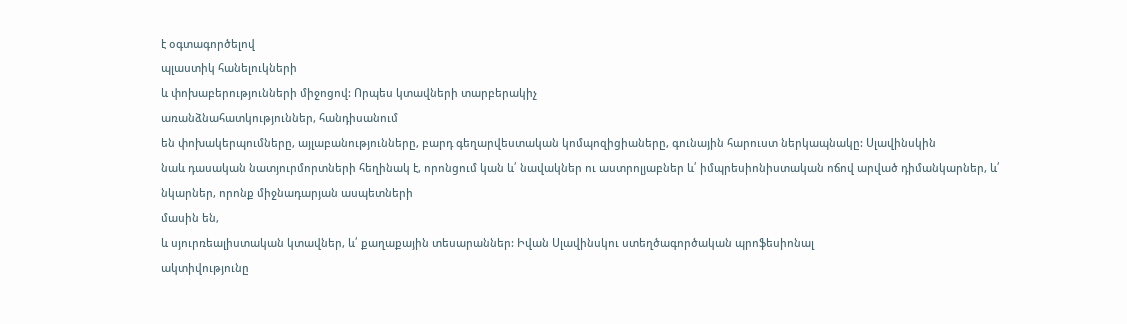է օգտագործելով
պլաստիկ հանելուկների
և փոխաբերությունների միջոցով: Որպես կտավների տարբերակիչ
առանձնահատկություններ, հանդիսանում
են փոխակերպումները, այլաբանությունները, բարդ գեղարվեստական կոմպոզիցիաները, գունային հարուստ ներկապնակը: Սլավինսկին
նաև դասական նատյուրմորտների հեղինակ է, որոնցում կան և՛ նավակներ ու աստրոլյաբներ և՛ իմպրեսիոնիստական ոճով արված դիմանկարներ, և՛ նկարներ, որոնք միջնադարյան ասպետների
մասին են,
և սյուրռեալիստական կտավներ, և՛ քաղաքային տեսարաններ: Իվան Սլավինսկու ստեղծագործական պրոֆեսիոնալ
ակտիվությունը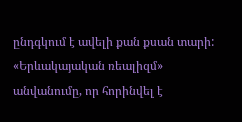ընդգկում է ավելի քան քսան տարի: «Երևակայական ռեալիզմ» անվանումը, որ հորինվել է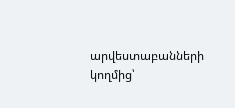արվեստաբանների կողմից՝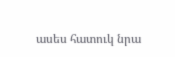ասես հատուկ նրա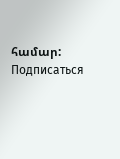համար:
Подписаться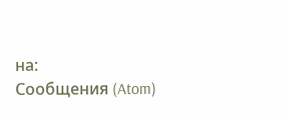на:
Сообщения (Atom)